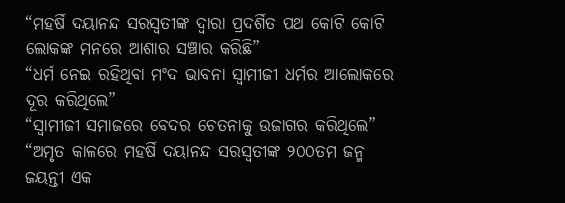“ମହର୍ଷି ଦୟାନନ୍ଦ ସରସ୍ୱତୀଙ୍କ ଦ୍ୱାରା ପ୍ରଦର୍ଶିତ ପଥ କୋଟି କୋଟି ଲୋକଙ୍କ ମନରେ ଆଶାର ସଞ୍ଚାର କରିଛି”
“ଧର୍ମ ନେଇ ରହିଥିବା ମଂଦ ଭାବନା ସ୍ୱାମୀଜୀ ଧର୍ମର ଆଲୋକରେ ଦୂର କରିଥିଲେ”
“ସ୍ୱାମୀଜୀ ସମାଜରେ ବେଦର ଚେତନାକୁ ଉଜାଗର କରିଥିଲେ”
“ଅମୃତ କାଳରେ ମହର୍ଷି ଦୟାନନ୍ଦ ସରସ୍ୱତୀଙ୍କ ୨୦୦ତମ ଜନ୍ମ ଜୟନ୍ତୀ ଏକ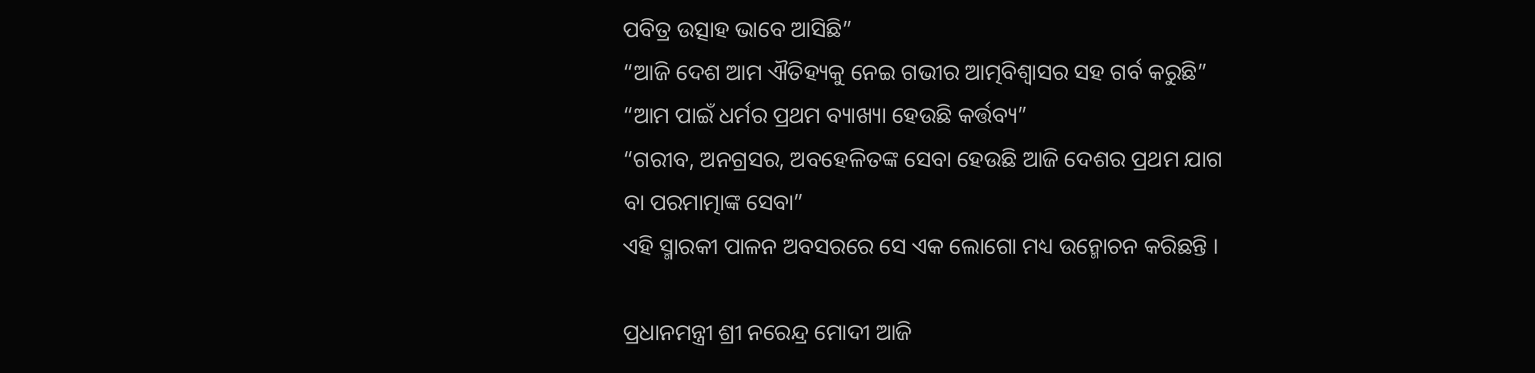ପବିତ୍ର ଉତ୍ସାହ ଭାବେ ଆସିଛି”
“ଆଜି ଦେଶ ଆମ ଐତିହ୍ୟକୁ ନେଇ ଗଭୀର ଆତ୍ମବିଶ୍ୱାସର ସହ ଗର୍ବ କରୁଛି”
“ଆମ ପାଇଁ ଧର୍ମର ପ୍ରଥମ ବ୍ୟାଖ୍ୟା ହେଉଛି କର୍ତ୍ତବ୍ୟ”
“ଗରୀବ, ଅନଗ୍ରସର, ଅବହେଳିତଙ୍କ ସେବା ହେଉଛି ଆଜି ଦେଶର ପ୍ରଥମ ଯାଗ ବା ପରମାତ୍ମାଙ୍କ ସେବା”
ଏହି ସ୍ମାରକୀ ପାଳନ ଅବସରରେ ସେ ଏକ ଲୋଗୋ ମଧ୍ୟ ଉନ୍ମୋଚନ କରିଛନ୍ତି ।

ପ୍ରଧାନମନ୍ତ୍ରୀ ଶ୍ରୀ ନରେନ୍ଦ୍ର ମୋଦୀ ଆଜି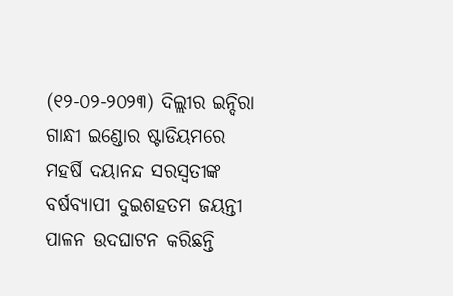(୧୨-୦୨-୨୦୨୩) ଦିଲ୍ଲୀର ଇନ୍ଦିରା ଗାନ୍ଧୀ ଇଣ୍ଡୋର ଷ୍ଟାଡିୟମରେ ମହର୍ଷି ଦୟାନନ୍ଦ ସରସ୍ୱତୀଙ୍କ ବର୍ଷବ୍ୟାପୀ ଦୁଇଶହତମ ଜୟନ୍ତୀ ପାଳନ ଉଦଘାଟନ କରିଛନ୍ତି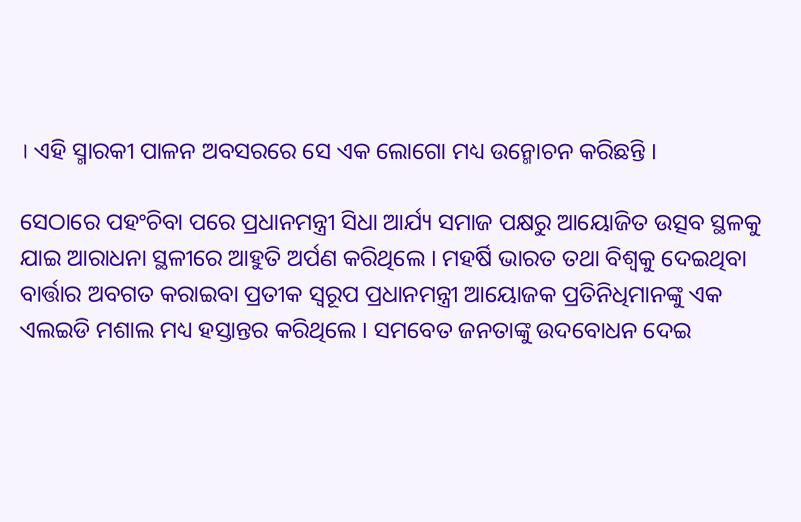। ଏହି ସ୍ମାରକୀ ପାଳନ ଅବସରରେ ସେ ଏକ ଲୋଗୋ ମଧ୍ୟ ଉନ୍ମୋଚନ କରିଛନ୍ତି ।

ସେଠାରେ ପହଂଚିବା ପରେ ପ୍ରଧାନମନ୍ତ୍ରୀ ସିଧା ଆର୍ଯ୍ୟ ସମାଜ ପକ୍ଷରୁ ଆୟୋଜିତ ଉତ୍ସବ ସ୍ଥଳକୁ ଯାଇ ଆରାଧନା ସ୍ଥଳୀରେ ଆହୁତି ଅର୍ପଣ କରିଥିଲେ । ମହର୍ଷି ଭାରତ ତଥା ବିଶ୍ୱକୁ ଦେଇଥିବା ବାର୍ତ୍ତାର ଅବଗତ କରାଇବା ପ୍ରତୀକ ସ୍ୱରୂପ ପ୍ରଧାନମନ୍ତ୍ରୀ ଆୟୋଜକ ପ୍ରତିନିଧିମାନଙ୍କୁ ଏକ ଏଲଇଡି ମଶାଲ ମଧ୍ୟ ହସ୍ତାନ୍ତର କରିଥିଲେ । ସମବେତ ଜନତାଙ୍କୁ ଉଦବୋଧନ ଦେଇ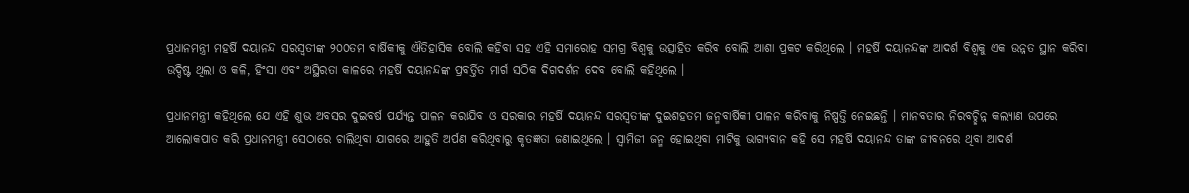ପ୍ରଧାନମନ୍ତ୍ରୀ ମହର୍ଷି ଦୟାନନ୍ଦ ସରସ୍ୱତୀଙ୍କ ୨୦୦ତମ ବାର୍ଷିକୀକୁ ଐତିହାସିକ ବୋଲି କହିବା ସହ ଏହି ସମାରୋହ ସମଗ୍ର ବିଶ୍ୱକୁ ଉତ୍ସାହିତ କରିବ ବୋଲି ଆଶା ପ୍ରକଟ କରିଥିଲେ । ମହର୍ଷି ଦୟାନନ୍ଦଙ୍କ ଆଦର୍ଶ ବିଶ୍ୱକୁ ଏକ ଉନ୍ନତ ସ୍ଥାନ କରିବା ଉଦ୍ଦିଷ୍ଟ ଥିଲା ଓ କଳି, ହିଂସା ଏବଂ ଅସ୍ଥିରତା କାଳରେ ମହର୍ଷି ଦୟାନନ୍ଦଙ୍କ ପ୍ରବର୍ତ୍ତିତ ମାର୍ଗ ସଠିକ ଦିଗଦର୍ଶନ ଦେବ ବୋଲି କହିଥିଲେ ।

ପ୍ରଧାନମନ୍ତ୍ରୀ କହିଥିଲେ ଯେ ଏହି ଶୁଭ ଅବସର ଦୁଇବର୍ଷ ପର୍ଯ୍ୟନ୍ତ ପାଳନ କରାଯିବ ଓ ସରକାର ମହର୍ଷି ଦୟାନନ୍ଦ ସରସ୍ୱତୀଙ୍କ ଦୁଇଶହତମ ଜନ୍ମବାର୍ଷିକୀ ପାଳନ କରିବାକୁ ନିଷ୍ପତ୍ତି ନେଇଛନ୍ତି । ମାନବତାର ନିରବଚ୍ଛିନ୍ନ କଲ୍ୟାଣ ଉପରେ ଆଲୋକପାତ କରି ପ୍ରଧାନମନ୍ତ୍ରୀ ସେଠାରେ ଚାଲିଥିବା ଯାଗରେ ଆହୁତି ଅର୍ପଣ କରିଥିବାରୁ କୃତଜ୍ଞତା ଜଣାଇଥିଲେ । ସ୍ୱାମିଜୀ ଜନ୍ମ ହୋଇଥିବା ମାଟିକୁ ଭାଗ୍ୟବାନ କହି ସେ ମହର୍ଷି ଦୟାନନ୍ଦ ତାଙ୍କ ଜୀବନରେ ଥିବା ଆଦର୍ଶ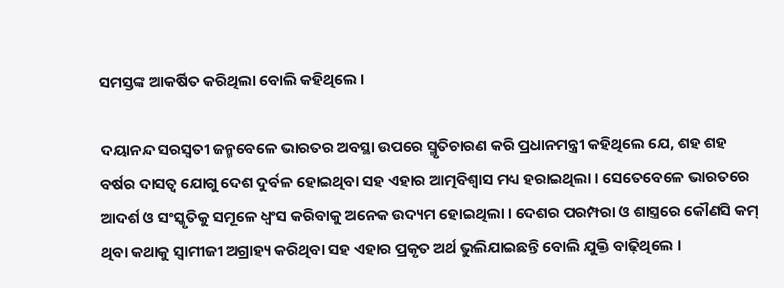ସମସ୍ତଙ୍କ ଆକର୍ଷିତ କରିଥିଲା ବୋଲି କହିଥିଲେ ।

ଦୟାନନ୍ଦ ସରସ୍ୱତୀ ଜନ୍ମବେଳେ ଭାରତର ଅବସ୍ଥା ଉପରେ ସ୍ମୃତିଚାରଣ କରି ପ୍ରଧାନମନ୍ତ୍ରୀ କହିଥିଲେ ଯେ, ଶହ ଶହ ବର୍ଷର ଦାସତ୍ୱ ଯୋଗୁ ଦେଶ ଦୁର୍ବଳ ହୋଇଥିବା ସହ ଏହାର ଆତ୍ମବିଶ୍ୱାସ ମଧ୍ୟ ହରାଇଥିଲା । ସେତେବେଳେ ଭାରତରେ ଆଦର୍ଶ ଓ ସଂସ୍କୃତିକୁ ସମୂଳେ ଧ୍ୱଂସ କରିବାକୁ ଅନେକ ଉଦ୍ୟମ ହୋଇଥିଲା । ଦେଶର ପରମ୍ପରା ଓ ଶାସ୍ତ୍ରରେ କୌଣସି କମ୍ ଥିବା କଥାକୁ ସ୍ୱାମୀଜୀ ଅଗ୍ରାହ୍ୟ କରିଥିବା ସହ ଏହାର ପ୍ରକୃତ ଅର୍ଥ ଭୁଲିଯାଇଛନ୍ତି ବୋଲି ଯୁକ୍ତି ବାଢ଼ିଥିଲେ ।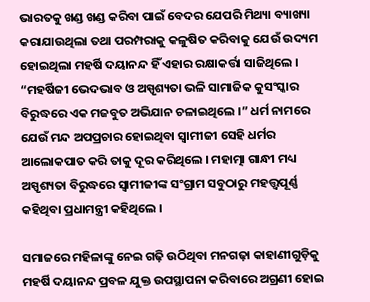ଭାରତକୁ ଖଣ୍ଡ ଖଣ୍ଡ କରିବା ପାଇଁ ବେଦର ଯେପରି ମିଥ୍ୟା ବ୍ୟାଖ୍ୟା କରାଯାଉଥିଲା ତଥା ପରମ୍ପରାକୁ କଳୁଷିତ କରିବାକୁ ଯେଉଁ ଉଦ୍ୟମ ହୋଇଥିଲା ମହର୍ଷି ଦୟାନନ୍ଦ ହିଁ ଏହାର ରକ୍ଷାକର୍ତ୍ତା ସାଜିଥିଲେ । “ମହର୍ଷିଜୀ ଭେଦଭାବ ଓ ଅସ୍ପୃଶ୍ୟତା ଭଳି ସାମାଜିକ କୁସଂସ୍କାର ବିରୁଦ୍ଧରେ ଏକ ମଜବୁତ ଅଭିଯାନ ଚଳାଇଥିଲେ ।” ଧର୍ମ ନାମରେ ଯେଉଁ ମନ୍ଦ ଅପପ୍ରଚାର ହୋଇଥିବା ସ୍ୱାମୀଜୀ ସେହି ଧର୍ମର ଆଲୋକପାତ କରି ତାକୁ ଦୂର କରିଥିଲେ । ମହାତ୍ମା ଗାନ୍ଧୀ ମଧ୍ୟ ଅସ୍ପୃଶ୍ୟତା ବିରୁଦ୍ଧରେ ସ୍ୱାମୀଜୀଙ୍କ ସଂଗ୍ରାମ ସବୁଠାରୁ ମହତ୍ତ୍ୱପୂର୍ଣ୍ଣ କହିଥିବା ପ୍ରଧାମନ୍ତ୍ରୀ କହିଥିଲେ ।

ସମାଜରେ ମହିଳାଙ୍କୁ ନେଇ ଗଢ଼ି ଉଠିଥିବା ମନଗଢ଼ା କାହାଣୀଗୁଡ଼ିକୁ ମହର୍ଷି ଦୟାନନ୍ଦ ପ୍ରବଳ ଯୁକ୍ତ ଉପସ୍ଥାପନା କରିବାରେ ଅଗ୍ରଣୀ ହୋଇ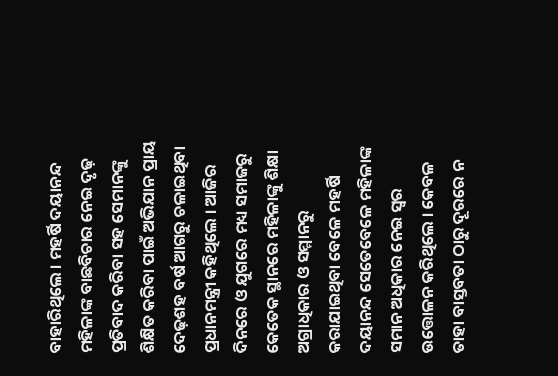ବାହାରିଥିଲେ । ମହର୍ଷି ଦୟାନନ୍ଦ ମହିଳାଙ୍କ ବାଛବିଚାର ନେଇ ଦୃଢ଼ ପ୍ରତିବାଦ କରିବା ସହ ସେମାନଙ୍କୁ ଶିକ୍ଷିତ କରିବା ପାଇଁ ଅଭିଯାନ ପ୍ରାୟ ଦେଢ଼ଶହ ବର୍ଷ ଆଗରୁ ଚଳାଇଥିବା ପ୍ରଧାନମନ୍ତ୍ରୀ କହିଥିଲେ । ଆଜିର ଦିନରେ ଓ ଯୁଗରେ ମଧ୍ୟ ସମାଜରୁ କେତେକ ସ୍ଥାନରେ ମହିଳାଙ୍କୁ ଶିକ୍ଷା ଅଗ୍ରାଧିକାର ଓ ସମ୍ମାନରୁ କରାଯାଇଥିବା ବେଳେ ମହର୍ଷି ଦୟାନନ୍ଦ ସେତେବେଳେ ମହିଳାଙ୍କ ସମାନ ଅଧିକାର ନେଇ ସ୍ୱର ଉତ୍ତୋଳନ କରିଥିଲେ । କେବଳ ତାହା ବାସ୍ତବତା ଠାରୁ ଦୂରରେ ନ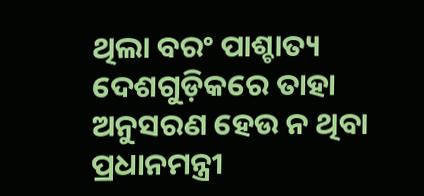ଥିଲା ବରଂ ପାଶ୍ଚାତ୍ୟ ଦେଶଗୁଡ଼ିକରେ ତାହା ଅନୁସରଣ ହେଉ ନ ଥିବା ପ୍ରଧାନମନ୍ତ୍ରୀ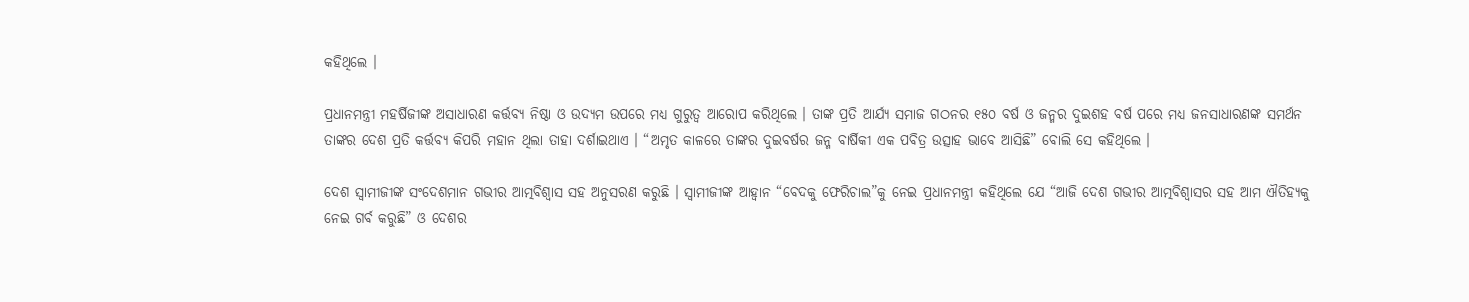କହିଥିଲେ ।

ପ୍ରଧାନମନ୍ତ୍ରୀ ମହର୍ଷିଜୀଙ୍କ ଅସାଧାରଣ କର୍ତ୍ତବ୍ୟ ନିଷ୍ଠା ଓ ଉଦ୍ୟମ ଉପରେ ମଧ୍ୟ ଗୁରୁତ୍ୱ ଆରୋପ କରିଥିଲେ । ତାଙ୍କ ପ୍ରତି ଆର୍ଯ୍ୟ ସମାଜ ଗଠନର ୧୫୦ ବର୍ଷ ଓ ଜନ୍ମର ଦୁଇଶହ ବର୍ଷ ପରେ ମଧ୍ୟ ଜନସାଧାରଣଙ୍କ ସମର୍ଥନ ତାଙ୍କର ଦେଶ ପ୍ରତି କର୍ତ୍ତବ୍ୟ କିପରି ମହାନ ଥିଲା ତାହା ଦର୍ଶାଇଥାଏ । “ଅମୃତ କାଳରେ ତାଙ୍କର ଦୁଇବର୍ଷର ଜନ୍ମ ବାର୍ଷିକୀ ଏକ ପବିତ୍ର ଉତ୍ସାହ ଭାବେ ଆସିଛି” ବୋଲି ସେ କହିଥିଲେ ।

ଦେଶ ସ୍ୱାମୀଜୀଙ୍କ ସଂଦେଶମାନ ଗଭୀର ଆତ୍ମବିଶ୍ୱାସ ସହ ଅନୁସରଣ କରୁଛି । ସ୍ୱାମୀଜୀଙ୍କ ଆହ୍ୱାନ “ବେଦକୁ ଫେରିଚାଲ”କୁ ନେଇ ପ୍ରଧାନମନ୍ତ୍ରୀ କହିଥିଲେ ଯେ “ଆଜି ଦେଶ ଗଭୀର ଆତ୍ମବିଶ୍ୱାସର ସହ ଆମ ଐତିହ୍ୟକୁ ନେଇ ଗର୍ବ କରୁଛି” ଓ ଦେଶର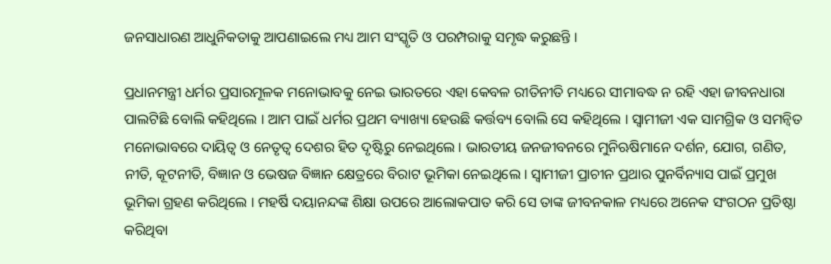ଜନସାଧାରଣ ଆଧୁନିକତାକୁ ଆପଣାଇଲେ ମଧ୍ୟ ଆମ ସଂସ୍କୃତି ଓ ପରମ୍ପରାକୁ ସମୃଦ୍ଧ କରୁଛନ୍ତି ।

ପ୍ରଧାନମନ୍ତ୍ରୀ ଧର୍ମର ପ୍ରସାରମୂଳକ ମନୋଭାବକୁ ନେଇ ଭାରତରେ ଏହା କେବଳ ରୀତିନୀତି ମଧ୍ୟରେ ସୀମାବଦ୍ଧ ନ ରହି ଏହା ଜୀବନଧାରା ପାଲଟିଛି ବୋଲି କହିଥିଲେ । ଆମ ପାଇଁ ଧର୍ମର ପ୍ରଥମ ବ୍ୟାଖ୍ୟା ହେଉଛି କର୍ତ୍ତବ୍ୟ ବୋଲି ସେ କହିଥିଲେ । ସ୍ୱାମୀଜୀ ଏକ ସାମଗ୍ରିକ ଓ ସମନ୍ୱିତ ମନୋଭାବରେ ଦାୟିତ୍ୱ ଓ ନେତୃତ୍ୱ ଦେଶର ହିତ ଦୃଷ୍ଟିରୁ ନେଇଥିଲେ। ଭାରତୀୟ ଜନଜୀବନରେ ମୁନିଋଷିମାନେ ଦର୍ଶନ, ଯୋଗ, ଗଣିତ, ନୀତି, କୂଟନୀତି, ବିଜ୍ଞାନ ଓ ଭେଷଜ ବିଜ୍ଞାନ କ୍ଷେତ୍ରରେ ବିରାଟ ଭୂମିକା ନେଇଥିଲେ । ସ୍ୱାମୀଜୀ ପ୍ରାଚୀନ ପ୍ରଥାର ପୁନର୍ବିନ୍ୟାସ ପାଇଁ ପ୍ରମୁଖ ଭୂମିକା ଗ୍ରହଣ କରିଥିଲେ । ମହର୍ଷି ଦୟାନନ୍ଦଙ୍କ ଶିକ୍ଷା ଉପରେ ଆଲୋକପାତ କରି ସେ ତାଙ୍କ ଜୀବନକାଳ ମଧ୍ୟରେ ଅନେକ ସଂଗଠନ ପ୍ରତିଷ୍ଠା କରିଥିବା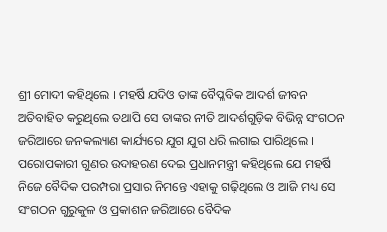ଶ୍ରୀ ମୋଦୀ କହିଥିଲେ । ମହର୍ଷି ଯଦିଓ ତାଙ୍କ ବୈପ୍ଳବିକ ଆଦର୍ଶ ଜୀବନ ଅତିବାହିତ କରୁଥିଲେ ତଥାପି ସେ ତାଙ୍କର ନୀତି ଆଦର୍ଶଗୁଡ଼ିକ ବିଭିନ୍ନ ସଂଗଠନ ଜରିଆରେ ଜନକଲ୍ୟାଣ କାର୍ଯ୍ୟରେ ଯୁଗ ଯୁଗ ଧରି ଲଗାଇ ପାରିଥିଲେ । ପରୋପକାରୀ ଗୁଣର ଉଦାହରଣ ଦେଇ ପ୍ରଧାନମନ୍ତ୍ରୀ କହିଥିଲେ ଯେ ମହର୍ଷି ନିଜେ ବୈଦିକ ପରମ୍ପରା ପ୍ରସାର ନିମନ୍ତେ ଏହାକୁ ଗଢ଼ିଥିଲେ ଓ ଆଜି ମଧ୍ୟ ସେ ସଂଗଠନ ଗୁରୁକୁଳ ଓ ପ୍ରକାଶନ ଜରିଆରେ ବୈଦିକ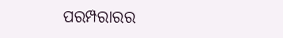ପରମ୍ପରାରର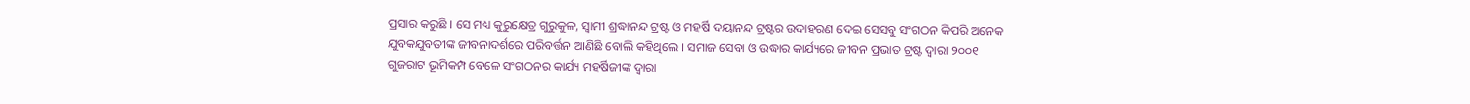ପ୍ରସାର କରୁଛି । ସେ ମଧ୍ୟ କୁରୁକ୍ଷେତ୍ର ଗୁରୁକୁଳ, ସ୍ୱାମୀ ଶ୍ରଦ୍ଧାନନ୍ଦ ଟ୍ରଷ୍ଟ ଓ ମହର୍ଷି ଦୟାନନ୍ଦ ଟ୍ରଷ୍ଟର ଉଦାହରଣ ଦେଇ ସେସବୁ ସଂଗଠନ କିପରି ଅନେକ ଯୁବକଯୁବତୀଙ୍କ ଜୀବନାଦର୍ଶରେ ପରିବର୍ତ୍ତନ ଆଣିଛି ବୋଲି କହିଥିଲେ । ସମାଜ ସେବା ଓ ଉଦ୍ଧାର କାର୍ଯ୍ୟରେ ଜୀବନ ପ୍ରଭାତ ଟ୍ରଷ୍ଟ ଦ୍ୱାରା ୨୦୦୧ ଗୁଜରାଟ ଭୂମିକମ୍ପ ବେଳେ ସଂଗଠନର କାର୍ଯ୍ୟ ମହର୍ଷିଜୀଙ୍କ ଦ୍ୱାରା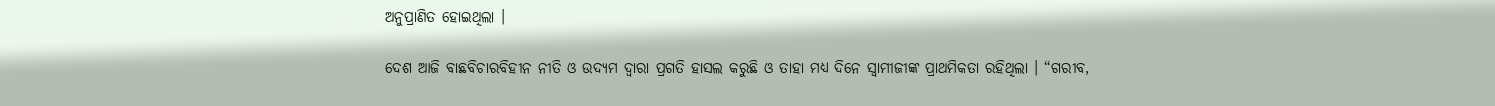ଅନୁପ୍ରାଣିତ ହୋଇଥିଲା ।

ଦେଶ ଆଜି ବାଛବିଚାରବିହୀନ ନୀତି ଓ ଉଦ୍ୟମ ଦ୍ୱାରା ପ୍ରଗତି ହାସଲ କରୁଛି ଓ ତାହା ମଧ୍ୟ ଦିନେ ସ୍ୱାମୀଜୀଙ୍କ ପ୍ରାଥମିକତା ରହିଥିଲା । “ଗରୀବ,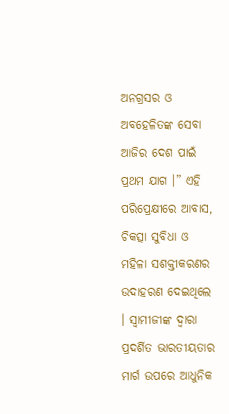ଅନଗ୍ରସର ଓ ଅବହେଳିତଙ୍କ ସେବା ଆଜିର ଦେଶ ପାଇଁ ପ୍ରଥମ ଯାଗ ।” ଏହି ପରିପ୍ରେକ୍ଷୀରେ ଆବାସ, ଚିକତ୍ସା ସୁବିଧା ଓ ମହିଳା ସଶକ୍ତୀକରଣର ଉଦାହରଣ ଦେଇଥିଲେ । ସ୍ୱାମୀଜୀଙ୍କ ଦ୍ୱାରା ପ୍ରଦର୍ଶିତ ଭାରତୀୟତାର ମାର୍ଗ ଉପରେ ଆଧୁନିକ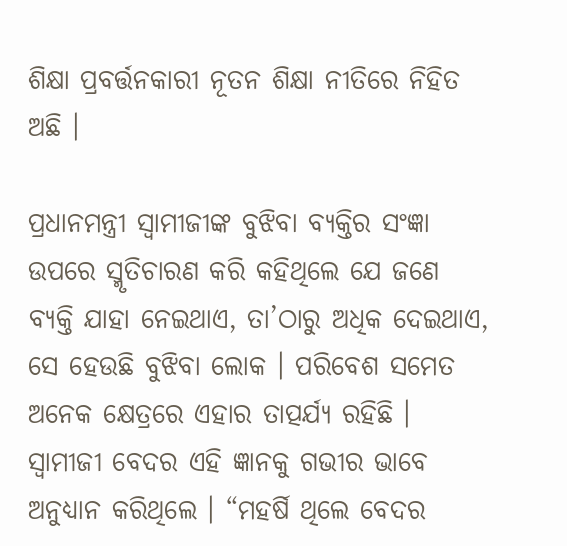ଶିକ୍ଷା ପ୍ରବର୍ତ୍ତନକାରୀ ନୂତନ ଶିକ୍ଷା ନୀତିରେ ନିହିତ ଅଛି ।

ପ୍ରଧାନମନ୍ତ୍ରୀ ସ୍ୱାମୀଜୀଙ୍କ ବୁଝିବା ବ୍ୟକ୍ତିର ସଂଜ୍ଞା ଉପରେ ସ୍ମୃତିଚାରଣ କରି କହିଥିଲେ ଯେ ଜଣେ ବ୍ୟକ୍ତି ଯାହା ନେଇଥାଏ, ତା’ଠାରୁ ଅଧିକ ଦେଇଥାଏ, ସେ ହେଉଛି ବୁଝିବା ଲୋକ । ପରିବେଶ ସମେତ ଅନେକ କ୍ଷେତ୍ରରେ ଏହାର ତାତ୍ପର୍ଯ୍ୟ ରହିଛି । ସ୍ୱାମୀଜୀ ବେଦର ଏହି ଜ୍ଞାନକୁ ଗଭୀର ଭାବେ ଅନୁଧ୍ୟାନ କରିଥିଲେ । “ମହର୍ଷି ଥିଲେ ବେଦର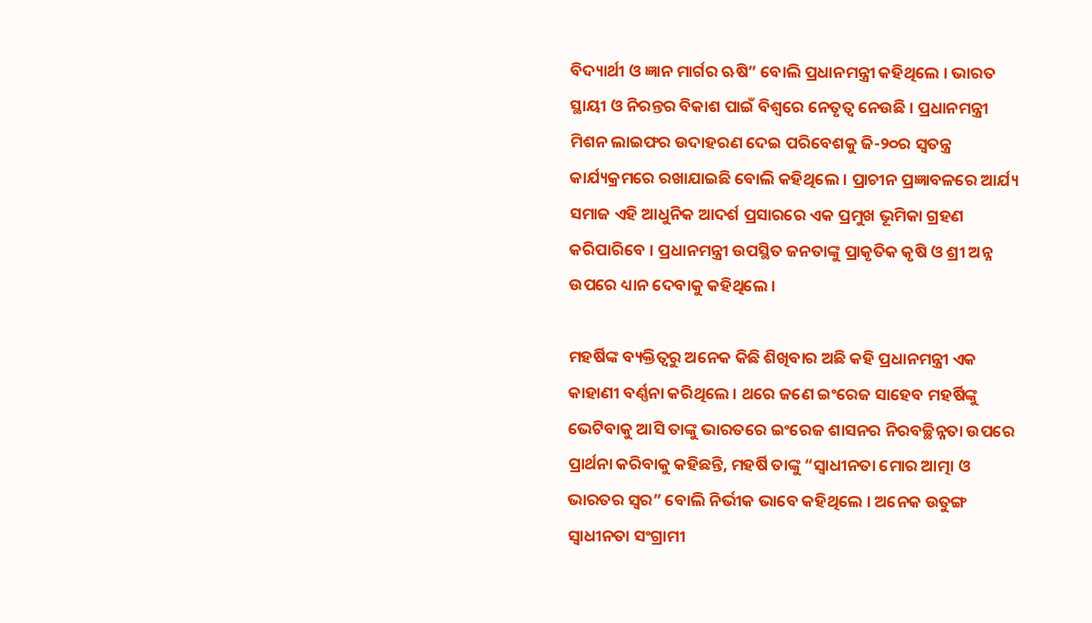ବିଦ୍ୟାର୍ଥୀ ଓ ଜ୍ଞାନ ମାର୍ଗର ଋଷି” ବୋଲି ପ୍ରଧାନମନ୍ତ୍ରୀ କହିଥିଲେ । ଭାରତ ସ୍ଥାୟୀ ଓ ନିରନ୍ତର ବିକାଶ ପାଇଁ ବିଶ୍ୱରେ ନେତୃତ୍ୱ ନେଉଛି । ପ୍ରଧାନମନ୍ତ୍ରୀ ମିଶନ ଲାଇଫର ଉଦାହରଣ ଦେଇ ପରିବେଶକୁ ଜି-୨୦ର ସ୍ୱତନ୍ତ୍ର କାର୍ଯ୍ୟକ୍ରମରେ ରଖାଯାଇଛି ବୋଲି କହିଥିଲେ । ପ୍ରାଚୀନ ପ୍ରଜ୍ଞାବଳରେ ଆର୍ଯ୍ୟ ସମାଜ ଏହି ଆଧୁନିକ ଆଦର୍ଶ ପ୍ରସାରରେ ଏକ ପ୍ରମୁଖ ଭୂମିକା ଗ୍ରହଣ କରିପାରିବେ । ପ୍ରଧାନମନ୍ତ୍ରୀ ଉପସ୍ଥିତ ଜନତାଙ୍କୁ ପ୍ରାକୃତିକ କୃଷି ଓ ଶ୍ରୀ ଅନ୍ନ ଉପରେ ଧ୍ୟାନ ଦେବାକୁ କହିଥିଲେ ।

ମହର୍ଷିଙ୍କ ବ୍ୟକ୍ତିତ୍ୱରୁ ଅନେକ କିଛି ଶିଖିବାର ଅଛି କହି ପ୍ରଧାନମନ୍ତ୍ରୀ ଏକ କାହାଣୀ ବର୍ଣ୍ଣନା କରିଥିଲେ । ଥରେ ଜଣେ ଇଂରେଜ ସାହେବ ମହର୍ଷିଙ୍କୁ ଭେଟିବାକୁ ଆସି ତାଙ୍କୁ ଭାରତରେ ଇଂରେଜ ଶାସନର ନିରବଚ୍ଛିନ୍ନତା ଉପରେ ପ୍ରାର୍ଥନା କରିବାକୁ କହିଛନ୍ତି, ମହର୍ଷି ତାଙ୍କୁ “ସ୍ୱାଧୀନତା ମୋର ଆତ୍ମା ଓ ଭାରତର ସ୍ୱର” ବୋଲି ନିର୍ଭୀକ ଭାବେ କହିଥିଲେ । ଅନେକ ଉତୁଙ୍ଗ ସ୍ୱାଧୀନତା ସଂଗ୍ରାମୀ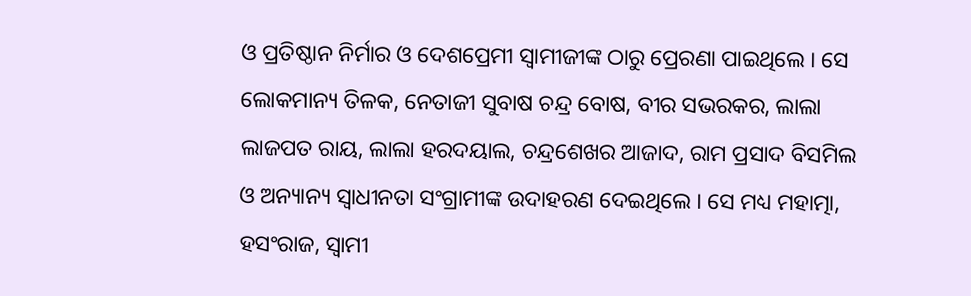ଓ ପ୍ରତିଷ୍ଠାନ ନିର୍ମାର ଓ ଦେଶପ୍ରେମୀ ସ୍ୱାମୀଜୀଙ୍କ ଠାରୁ ପ୍ରେରଣା ପାଇଥିଲେ । ସେ ଲୋକମାନ୍ୟ ତିଳକ, ନେତାଜୀ ସୁବାଷ ଚନ୍ଦ୍ର ବୋଷ, ବୀର ସଭରକର, ଲାଲା ଲାଜପତ ରାୟ, ଲାଲା ହରଦୟାଲ, ଚନ୍ଦ୍ରଶେଖର ଆଜାଦ, ରାମ ପ୍ରସାଦ ବିସମିଲ ଓ ଅନ୍ୟାନ୍ୟ ସ୍ୱାଧୀନତା ସଂଗ୍ରାମୀଙ୍କ ଉଦାହରଣ ଦେଇଥିଲେ । ସେ ମଧ୍ୟ ମହାତ୍ମା, ହସଂରାଜ, ସ୍ୱାମୀ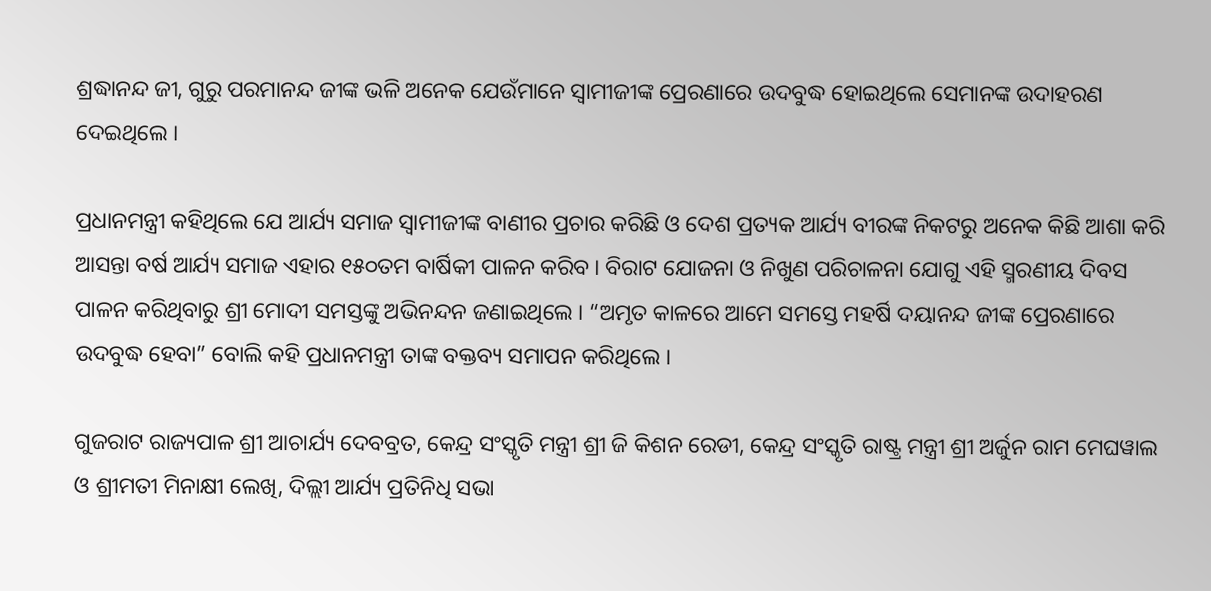ଶ୍ରଦ୍ଧାନନ୍ଦ ଜୀ, ଗୁରୁ ପରମାନନ୍ଦ ଜୀଙ୍କ ଭଳି ଅନେକ ଯେଉଁମାନେ ସ୍ୱାମୀଜୀଙ୍କ ପ୍ରେରଣାରେ ଉଦବୁଦ୍ଧ ହୋଇଥିଲେ ସେମାନଙ୍କ ଉଦାହରଣ ଦେଇଥିଲେ ।

ପ୍ରଧାନମନ୍ତ୍ରୀ କହିଥିଲେ ଯେ ଆର୍ଯ୍ୟ ସମାଜ ସ୍ୱାମୀଜୀଙ୍କ ବାଣୀର ପ୍ରଚାର କରିଛି ଓ ଦେଶ ପ୍ରତ୍ୟକ ଆର୍ଯ୍ୟ ବୀରଙ୍କ ନିକଟରୁ ଅନେକ କିଛି ଆଶା କରି ଆସନ୍ତା ବର୍ଷ ଆର୍ଯ୍ୟ ସମାଜ ଏହାର ୧୫୦ତମ ବାର୍ଷିକୀ ପାଳନ କରିବ । ବିରାଟ ଯୋଜନା ଓ ନିଖୁଣ ପରିଚାଳନା ଯୋଗୁ ଏହି ସ୍ମରଣୀୟ ଦିବସ ପାଳନ କରିଥିବାରୁ ଶ୍ରୀ ମୋଦୀ ସମସ୍ତଙ୍କୁ ଅଭିନନ୍ଦନ ଜଣାଇଥିଲେ । “ଅମୃତ କାଳରେ ଆମେ ସମସ୍ତେ ମହର୍ଷି ଦୟାନନ୍ଦ ଜୀଙ୍କ ପ୍ରେରଣାରେ ଉଦବୁଦ୍ଧ ହେବା” ବୋଲି କହି ପ୍ରଧାନମନ୍ତ୍ରୀ ତାଙ୍କ ବକ୍ତବ୍ୟ ସମାପନ କରିଥିଲେ ।

ଗୁଜରାଟ ରାଜ୍ୟପାଳ ଶ୍ରୀ ଆଚାର୍ଯ୍ୟ ଦେବବ୍ରତ, କେନ୍ଦ୍ର ସଂସ୍କୃତି ମନ୍ତ୍ରୀ ଶ୍ରୀ ଜି କିଶନ ରେଡୀ, କେନ୍ଦ୍ର ସଂସ୍କୃତି ରାଷ୍ଟ୍ର ମନ୍ତ୍ରୀ ଶ୍ରୀ ଅର୍ଜୁନ ରାମ ମେଘୱାଲ ଓ ଶ୍ରୀମତୀ ମିନାକ୍ଷୀ ଲେଖି, ଦିଲ୍ଲୀ ଆର୍ଯ୍ୟ ପ୍ରତିନିଧି ସଭା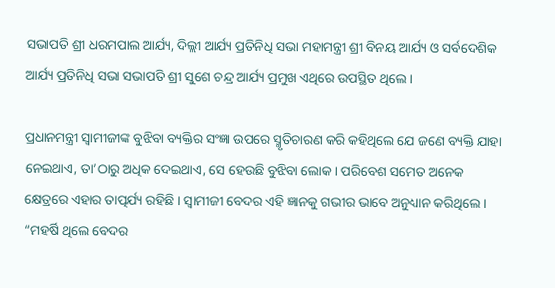ସଭାପତି ଶ୍ରୀ ଧରମପାଲ ଆର୍ଯ୍ୟ, ଦିଲ୍ଲୀ ଆର୍ଯ୍ୟ ପ୍ରତିନିଧି ସଭା ମହାମନ୍ତ୍ରୀ ଶ୍ରୀ ବିନୟ ଆର୍ଯ୍ୟ ଓ ସର୍ବଦେଶିକ ଆର୍ଯ୍ୟ ପ୍ରତିନିଧି ସଭା ସଭାପତି ଶ୍ରୀ ସୁଶେ ଚନ୍ଦ୍ର ଆର୍ଯ୍ୟ ପ୍ରମୁଖ ଏଥିରେ ଉପସ୍ଥିତ ଥିଲେ ।

ପ୍ରଧାନମନ୍ତ୍ରୀ ସ୍ୱାମୀଜୀଙ୍କ ବୁଝିବା ବ୍ୟକ୍ତିର ସଂଜ୍ଞା ଉପରେ ସ୍ମୃତିଚାରଣ କରି କହିଥିଲେ ଯେ ଜଣେ ବ୍ୟକ୍ତି ଯାହା ନେଇଥାଏ, ତା’ଠାରୁ ଅଧିକ ଦେଇଥାଏ, ସେ ହେଉଛି ବୁଝିବା ଲୋକ । ପରିବେଶ ସମେତ ଅନେକ କ୍ଷେତ୍ରରେ ଏହାର ତାତ୍ପର୍ଯ୍ୟ ରହିଛି । ସ୍ୱାମୀଜୀ ବେଦର ଏହି ଜ୍ଞାନକୁ ଗଭୀର ଭାବେ ଅନୁଧ୍ୟାନ କରିଥିଲେ । “ମହର୍ଷି ଥିଲେ ବେଦର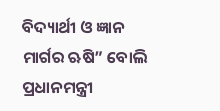ବିଦ୍ୟାର୍ଥୀ ଓ ଜ୍ଞାନ ମାର୍ଗର ଋଷି” ବୋଲି ପ୍ରଧାନମନ୍ତ୍ରୀ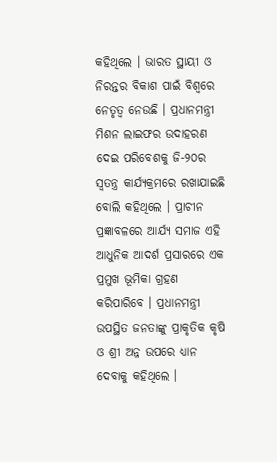କହିଥିଲେ । ଭାରତ ସ୍ଥାୟୀ ଓ ନିରନ୍ତର ବିକାଶ ପାଇଁ ବିଶ୍ୱରେ ନେତୃତ୍ୱ ନେଉଛି । ପ୍ରଧାନମନ୍ତ୍ରୀ ମିଶନ ଲାଇଫର ଉଦାହରଣ ଦେଇ ପରିବେଶକୁ ଜି-୨୦ର ସ୍ୱତନ୍ତ୍ର କାର୍ଯ୍ୟକ୍ରମରେ ରଖାଯାଇଛି ବୋଲି କହିଥିଲେ । ପ୍ରାଚୀନ ପ୍ରଜ୍ଞାବଳରେ ଆର୍ଯ୍ୟ ସମାଜ ଏହି ଆଧୁନିକ ଆଦର୍ଶ ପ୍ରସାରରେ ଏକ ପ୍ରମୁଖ ଭୂମିକା ଗ୍ରହଣ କରିପାରିବେ । ପ୍ରଧାନମନ୍ତ୍ରୀ ଉପସ୍ଥିତ ଜନତାଙ୍କୁ ପ୍ରାକୃତିକ କୃଷି ଓ ଶ୍ରୀ ଅନ୍ନ ଉପରେ ଧ୍ୟାନ ଦେବାକୁ କହିଥିଲେ ।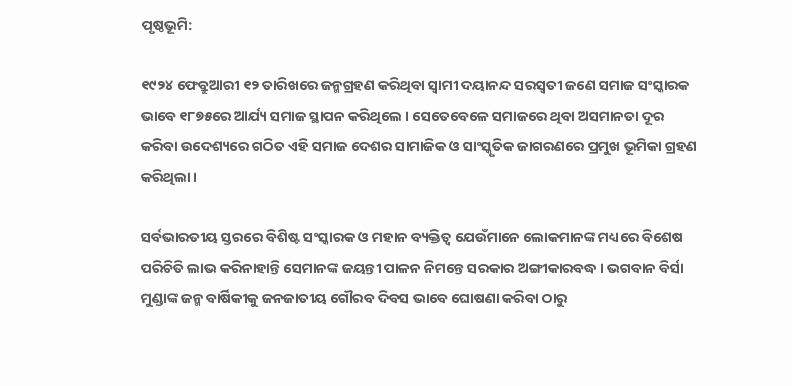ପୃଷ୍ଠଭୂମି:

୧୯୨୪ ଫେବ୍ରୁଆରୀ ୧୨ ତାରିଖରେ ଜନ୍ମଗ୍ରହଣ କରିଥିବା ସ୍ୱାମୀ ଦୟାନନ୍ଦ ସରସ୍ୱତୀ ଜଣେ ସମାଜ ସଂସ୍କାରକ ଭାବେ ୧୮୭୫ରେ ଆର୍ଯ୍ୟ ସମାଜ ସ୍ଥାପନ କରିଥିଲେ । ସେତେବେଳେ ସମାଜରେ ଥିବା ଅସମାନତା ଦୂର କରିବା ଉଦେଶ୍ୟରେ ଗଠିତ ଏହି ସମାଜ ଦେଶର ସାମାଜିକ ଓ ସାଂସ୍କୃତିକ ଜାଗରଣରେ ପ୍ରମୁଖ ଭୂମିକା ଗ୍ରହଣ କରିଥିଲା ।

ସର୍ବଭାରତୀୟ ସ୍ତରରେ ବିଶିଷ୍ଟ ସଂସ୍କାରକ ଓ ମହାନ ବ୍ୟକ୍ତିତ୍ୱ ଯେଉଁମାନେ ଲୋକମାନଙ୍କ ମଧ୍ୟରେ ବିଶେଷ ପରିଚିତି ଲାଭ କରିନାହାନ୍ତି ସେମାନଙ୍କ ଜୟନ୍ତୀ ପାଳନ ନିମନ୍ତେ ସରକାର ଅଙ୍ଗୀକାରବଦ୍ଧ । ଭଗବାନ ବିର୍ସା ମୁଣ୍ଡାଙ୍କ ଜନ୍ମ ବାର୍ଷିକୀକୁ ଜନଜାତୀୟ ଗୌରବ ଦିବସ ଭାବେ ଘୋଷଣା କରିବା ଠାରୁ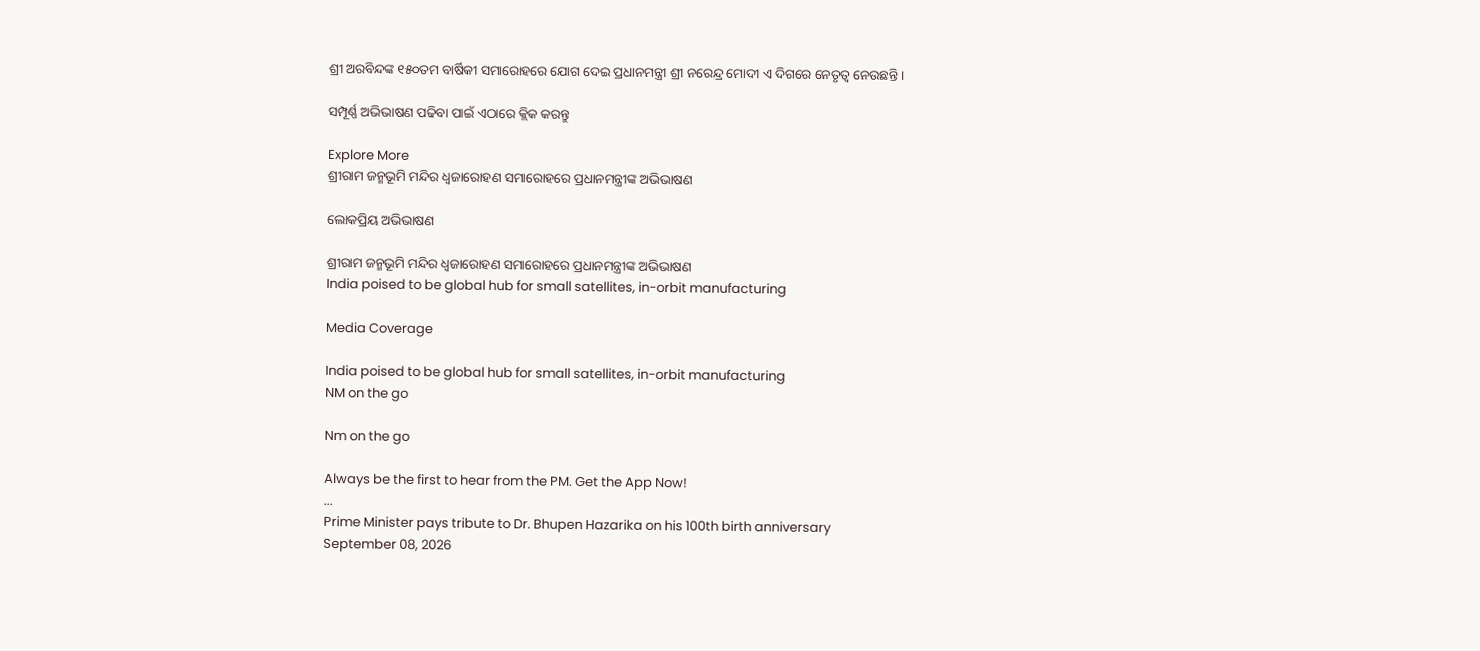ଶ୍ରୀ ଅରବିନ୍ଦଙ୍କ ୧୫୦ତମ ବାର୍ଷିକୀ ସମାରୋହରେ ଯୋଗ ଦେଇ ପ୍ରଧାନମନ୍ତ୍ରୀ ଶ୍ରୀ ନରେନ୍ଦ୍ର ମୋଦୀ ଏ ଦିଗରେ ନେତୃତ୍ୱ ନେଉଛନ୍ତି ।

ସମ୍ପୂର୍ଣ୍ଣ ଅଭିଭାଷଣ ପଢିବା ପାଇଁ ଏଠାରେ କ୍ଲିକ କରନ୍ତୁ

Explore More
ଶ୍ରୀରାମ ଜନ୍ମଭୂମି ମନ୍ଦିର ଧ୍ଵଜାରୋହଣ ସମାରୋହରେ ପ୍ରଧାନମନ୍ତ୍ରୀଙ୍କ ଅଭିଭାଷଣ

ଲୋକପ୍ରିୟ ଅଭିଭାଷଣ

ଶ୍ରୀରାମ ଜନ୍ମଭୂମି ମନ୍ଦିର ଧ୍ଵଜାରୋହଣ ସମାରୋହରେ ପ୍ରଧାନମନ୍ତ୍ରୀଙ୍କ ଅଭିଭାଷଣ
India poised to be global hub for small satellites, in-orbit manufacturing

Media Coverage

India poised to be global hub for small satellites, in-orbit manufacturing
NM on the go

Nm on the go

Always be the first to hear from the PM. Get the App Now!
...
Prime Minister pays tribute to Dr. Bhupen Hazarika on his 100th birth anniversary
September 08, 2026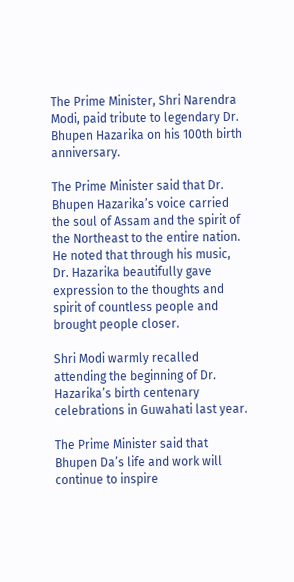The Prime Minister, Shri Narendra Modi, paid tribute to legendary Dr. Bhupen Hazarika on his 100th birth anniversary.

The Prime Minister said that Dr. Bhupen Hazarika’s voice carried the soul of Assam and the spirit of the Northeast to the entire nation. He noted that through his music, Dr. Hazarika beautifully gave expression to the thoughts and spirit of countless people and brought people closer.

Shri Modi warmly recalled attending the beginning of Dr. Hazarika’s birth centenary celebrations in Guwahati last year.

The Prime Minister said that Bhupen Da’s life and work will continue to inspire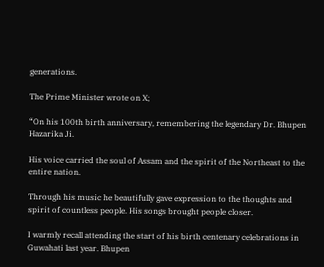generations.

The Prime Minister wrote on X;

“On his 100th birth anniversary, remembering the legendary Dr. Bhupen Hazarika Ji.

His voice carried the soul of Assam and the spirit of the Northeast to the entire nation.

Through his music he beautifully gave expression to the thoughts and spirit of countless people. His songs brought people closer.

I warmly recall attending the start of his birth centenary celebrations in Guwahati last year. Bhupen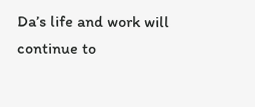Da’s life and work will continue to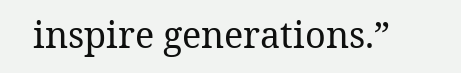inspire generations.”